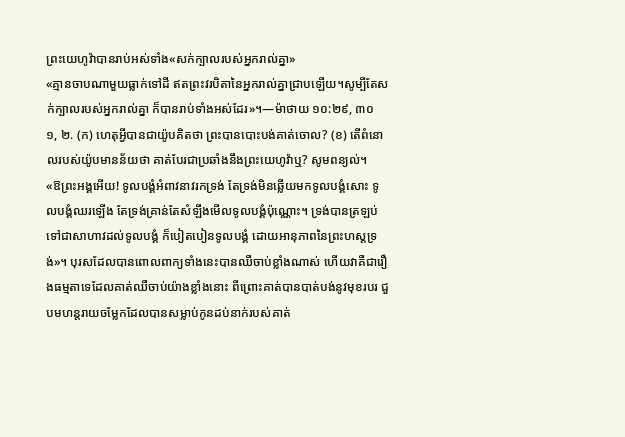ព្រះយេហូវ៉ាបានរាប់អស់ទាំង«សក់ក្បាលរបស់អ្នករាល់គ្នា»
«គ្មានចាបណាមួយធ្លាក់ទៅដី ឥតព្រះវរបិតានៃអ្នករាល់គ្នាជ្រាបឡើយ។សូម្បីតែសក់ក្បាលរបស់អ្នករាល់គ្នា ក៏បានរាប់ទាំងអស់ដែរ»។—ម៉ាថាយ ១០:២៩, ៣០
១, ២. (ក) ហេតុអ្វីបានជាយ៉ូបគិតថា ព្រះបានបោះបង់គាត់ចោល? (ខ) តើពំនោលរបស់យ៉ូបមានន័យថា គាត់បែរជាប្រឆាំងនឹងព្រះយេហូវ៉ាឬ? សូមពន្យល់។
«ឱព្រះអង្គអើយ! ទូលបង្គំអំពាវនាវរកទ្រង់ តែទ្រង់មិនឆ្លើយមកទូលបង្គំសោះ ទូលបង្គំឈរឡើង តែទ្រង់គ្រាន់តែសំឡឹងមើលទូលបង្គំប៉ុណ្ណោះ។ ទ្រង់បានត្រឡប់ទៅជាសាហាវដល់ទូលបង្គំ ក៏បៀតបៀនទូលបង្គំ ដោយអានុភាពនៃព្រះហស្តទ្រង់»។ បុរសដែលបានពោលពាក្យទាំងនេះបានឈឺចាប់ខ្លាំងណាស់ ហើយវាគឺជារឿងធម្មតាទេដែលគាត់ឈឺចាប់យ៉ាងខ្លាំងនោះ ពីព្រោះគាត់បានបាត់បង់នូវមុខរបរ ជួបមហន្តរាយចម្លែកដែលបានសម្លាប់កូនដប់នាក់របស់គាត់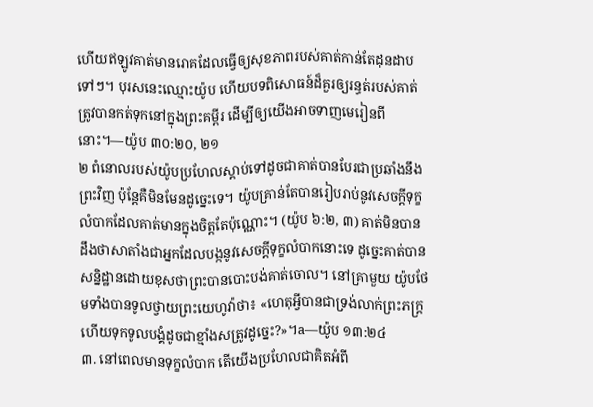ហើយឥឡូវគាត់មានរោគដែលធ្វើឲ្យសុខភាពរបស់គាត់កាន់តែដុនដាបទៅៗ។ បុរសនេះឈ្មោះយ៉ូប ហើយបទពិសោធន៍ដ៏គួរឲ្យរន្ធត់របស់គាត់ត្រូវបានកត់ទុកនៅក្នុងព្រះគម្ពីរ ដើម្បីឲ្យយើងអាចទាញមេរៀនពីនោះ។—យ៉ូប ៣០:២០, ២១
២ ពំនោលរបស់យ៉ូបប្រហែលស្ដាប់ទៅដូចជាគាត់បានបែរជាប្រឆាំងនឹងព្រះវិញ ប៉ុន្តែគឺមិនមែនដូច្នេះទេ។ យ៉ូបគ្រាន់តែបានរៀបរាប់នូវសេចក្ដីទុក្ខលំបាកដែលគាត់មានក្នុងចិត្តតែប៉ុណ្ណោះ។ (យ៉ូប ៦:២, ៣) គាត់មិនបានដឹងថាសាតាំងជាអ្នកដែលបង្កនូវសេចក្ដីទុក្ខលំបាកនោះទេ ដូច្នេះគាត់បានសន្និដ្ឋានដោយខុសថាព្រះបានបោះបង់គាត់ចោល។ នៅគ្រាមួយ យ៉ូបថែមទាំងបានទូលថ្វាយព្រះយេហូវ៉ាថា៖ «ហេតុអ្វីបានជាទ្រង់លាក់ព្រះភក្ដ្រ ហើយទុកទូលបង្គំដូចជាខ្មាំងសត្រូវដូច្នេះ?»។a—យ៉ូប ១៣:២៤
៣. នៅពេលមានទុក្ខលំបាក តើយើងប្រហែលជាគិតអំពី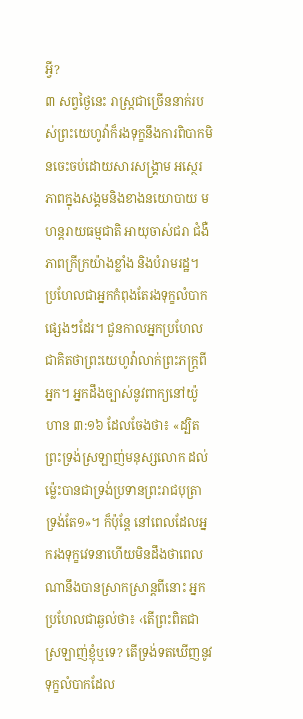អ្វី?
៣ សព្វថ្ងៃនេះ រាស្ត្រជាច្រើននាក់របស់ព្រះយេហូវ៉ាក៏រងទុក្ខនឹងការពិបាកមិនចេះចប់ដោយសារសង្គ្រាម អស្ថេរភាពក្នុងសង្គមនិងខាងនយោបាយ មហន្តរាយធម្មជាតិ អាយុចាស់ជរា ជំងឺ ភាពក្រីក្រយ៉ាងខ្លាំង និងបំរាមរដ្ឋ។ ប្រហែលជាអ្នកកំពុងតែរងទុក្ខលំបាកផ្សេងៗដែរ។ ជួនកាលអ្នកប្រហែលជាគិតថាព្រះយេហូវ៉ាលាក់ព្រះភក្ដ្រពីអ្នក។ អ្នកដឹងច្បាស់នូវពាក្យនៅយ៉ូហាន ៣:១៦ ដែលចែងថា៖ «ដ្បិតព្រះទ្រង់ស្រឡាញ់មនុស្សលោក ដល់ម្ល៉េះបានជាទ្រង់ប្រទានព្រះរាជបុត្រាទ្រង់តែ១»។ ក៏ប៉ុន្តែ នៅពេលដែលអ្នករងទុក្ខវេទនាហើយមិនដឹងថាពេលណានឹងបានស្រាកស្រាន្តពីនោះ អ្នកប្រហែលជាឆ្ងល់ថា៖ ‹តើព្រះពិតជាស្រឡាញ់ខ្ញុំឬទេ? តើទ្រង់ទតឃើញនូវទុក្ខលំបាកដែល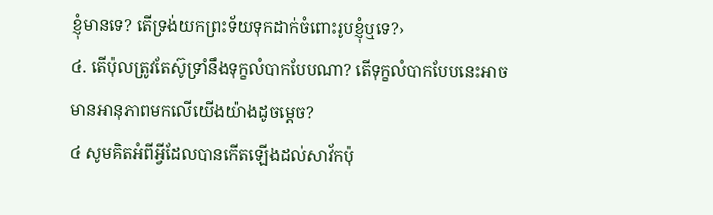ខ្ញុំមានទេ? តើទ្រង់យកព្រះទ័យទុកដាក់ចំពោះរូបខ្ញុំឬទេ?›
៤. តើប៉ុលត្រូវតែស៊ូទ្រាំនឹងទុក្ខលំបាកបែបណា? តើទុក្ខលំបាកបែបនេះអាចមានអានុភាពមកលើយើងយ៉ាងដូចម្ដេច?
៤ សូមគិតអំពីអ្វីដែលបានកើតឡើងដល់សាវ័កប៉ុ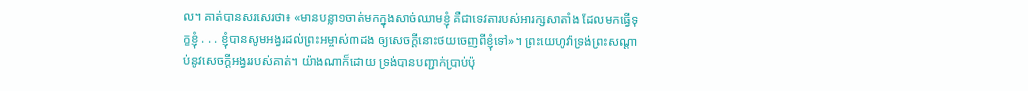ល។ គាត់បានសរសេរថា៖ «មានបន្លា១ចាត់មកក្នុងសាច់ឈាមខ្ញុំ គឺជាទេវតារបស់អារក្សសាតាំង ដែលមកធ្វើទុក្ខខ្ញុំ . . . ខ្ញុំបានសូមអង្វរដល់ព្រះអម្ចាស់៣ដង ឲ្យសេចក្ដីនោះថយចេញពីខ្ញុំទៅ»។ ព្រះយេហូវ៉ាទ្រង់ព្រះសណ្ដាប់នូវសេចក្ដីអង្វររបស់គាត់។ យ៉ាងណាក៏ដោយ ទ្រង់បានបញ្ជាក់ប្រាប់ប៉ុ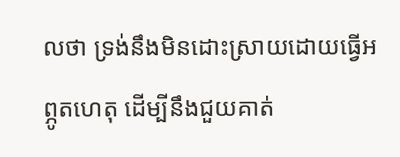លថា ទ្រង់នឹងមិនដោះស្រាយដោយធ្វើអព្ភូតហេតុ ដើម្បីនឹងជួយគាត់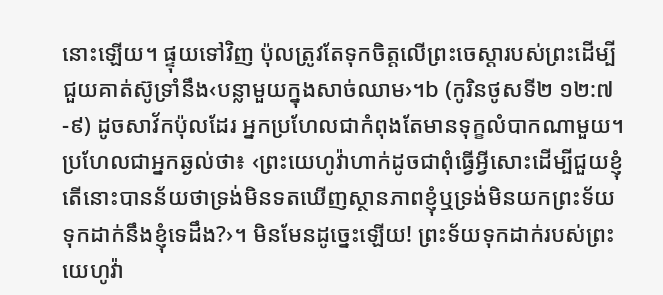នោះឡើយ។ ផ្ទុយទៅវិញ ប៉ុលត្រូវតែទុកចិត្តលើព្រះចេស្ដារបស់ព្រះដើម្បីជួយគាត់ស៊ូទ្រាំនឹង‹បន្លាមួយក្នុងសាច់ឈាម›។b (កូរិនថូសទី២ ១២:៧-៩) ដូចសាវ័កប៉ុលដែរ អ្នកប្រហែលជាកំពុងតែមានទុក្ខលំបាកណាមួយ។ ប្រហែលជាអ្នកឆ្ងល់ថា៖ ‹ព្រះយេហូវ៉ាហាក់ដូចជាពុំធ្វើអ្វីសោះដើម្បីជួយខ្ញុំ តើនោះបានន័យថាទ្រង់មិនទតឃើញស្ថានភាពខ្ញុំឬទ្រង់មិនយកព្រះទ័យទុកដាក់នឹងខ្ញុំទេដឹង?›។ មិនមែនដូច្នេះឡើយ! ព្រះទ័យទុកដាក់របស់ព្រះយេហូវ៉ា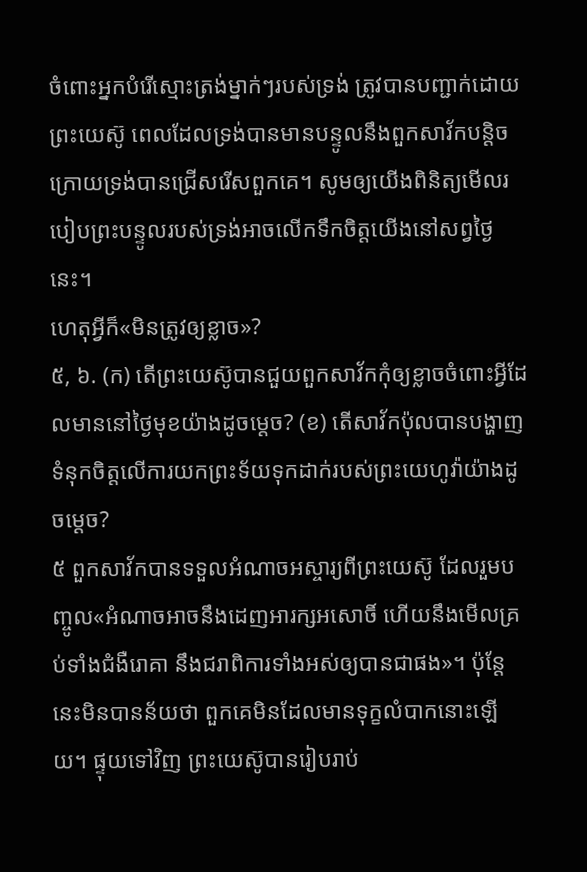ចំពោះអ្នកបំរើស្មោះត្រង់ម្នាក់ៗរបស់ទ្រង់ ត្រូវបានបញ្ជាក់ដោយព្រះយេស៊ូ ពេលដែលទ្រង់បានមានបន្ទូលនឹងពួកសាវ័កបន្ដិចក្រោយទ្រង់បានជ្រើសរើសពួកគេ។ សូមឲ្យយើងពិនិត្យមើលរបៀបព្រះបន្ទូលរបស់ទ្រង់អាចលើកទឹកចិត្តយើងនៅសព្វថ្ងៃនេះ។
ហេតុអ្វីក៏«មិនត្រូវឲ្យខ្លាច»?
៥, ៦. (ក) តើព្រះយេស៊ូបានជួយពួកសាវ័កកុំឲ្យខ្លាចចំពោះអ្វីដែលមាននៅថ្ងៃមុខយ៉ាងដូចម្ដេច? (ខ) តើសាវ័កប៉ុលបានបង្ហាញទំនុកចិត្តលើការយកព្រះទ័យទុកដាក់របស់ព្រះយេហូវ៉ាយ៉ាងដូចម្ដេច?
៥ ពួកសាវ័កបានទទួលអំណាចអស្ចារ្យពីព្រះយេស៊ូ ដែលរួមបញ្ចូល«អំណាចអាចនឹងដេញអារក្សអសោចិ៍ ហើយនឹងមើលគ្រប់ទាំងជំងឺរោគា នឹងជរាពិការទាំងអស់ឲ្យបានជាផង»។ ប៉ុន្តែ នេះមិនបានន័យថា ពួកគេមិនដែលមានទុក្ខលំបាកនោះឡើយ។ ផ្ទុយទៅវិញ ព្រះយេស៊ូបានរៀបរាប់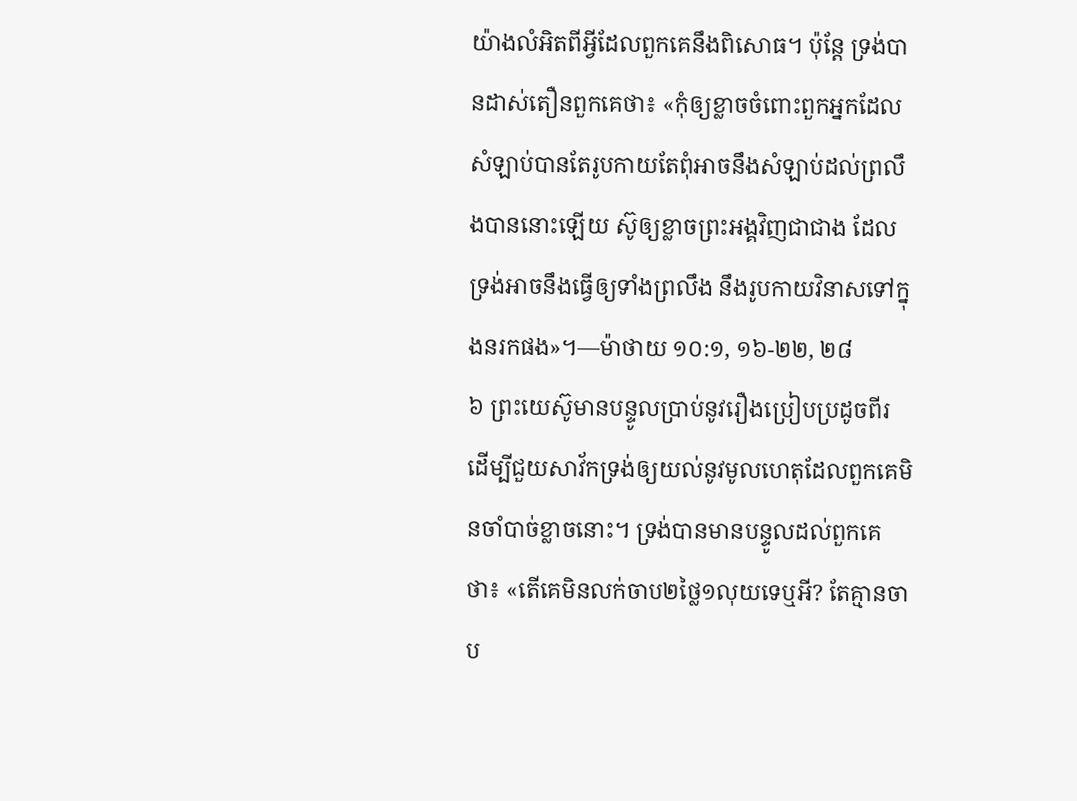យ៉ាងលំអិតពីអ្វីដែលពួកគេនឹងពិសោធ។ ប៉ុន្តែ ទ្រង់បានដាស់តឿនពួកគេថា៖ «កុំឲ្យខ្លាចចំពោះពួកអ្នកដែលសំឡាប់បានតែរូបកាយតែពុំអាចនឹងសំឡាប់ដល់ព្រលឹងបាននោះឡើយ ស៊ូឲ្យខ្លាចព្រះអង្គវិញជាជាង ដែលទ្រង់អាចនឹងធ្វើឲ្យទាំងព្រលឹង នឹងរូបកាយវិនាសទៅក្នុងនរកផង»។—ម៉ាថាយ ១០:១, ១៦-២២, ២៨
៦ ព្រះយេស៊ូមានបន្ទូលប្រាប់នូវរឿងប្រៀបប្រដូចពីរ ដើម្បីជួយសាវ័កទ្រង់ឲ្យយល់នូវមូលហេតុដែលពួកគេមិនចាំបាច់ខ្លាចនោះ។ ទ្រង់បានមានបន្ទូលដល់ពួកគេថា៖ «តើគេមិនលក់ចាប២ថ្លៃ១លុយទេឬអី? តែគ្មានចាប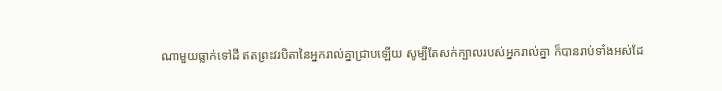ណាមួយធ្លាក់ទៅដី ឥតព្រះវរបិតានៃអ្នករាល់គ្នាជ្រាបឡើយ សូម្បីតែសក់ក្បាលរបស់អ្នករាល់គ្នា ក៏បានរាប់ទាំងអស់ដែ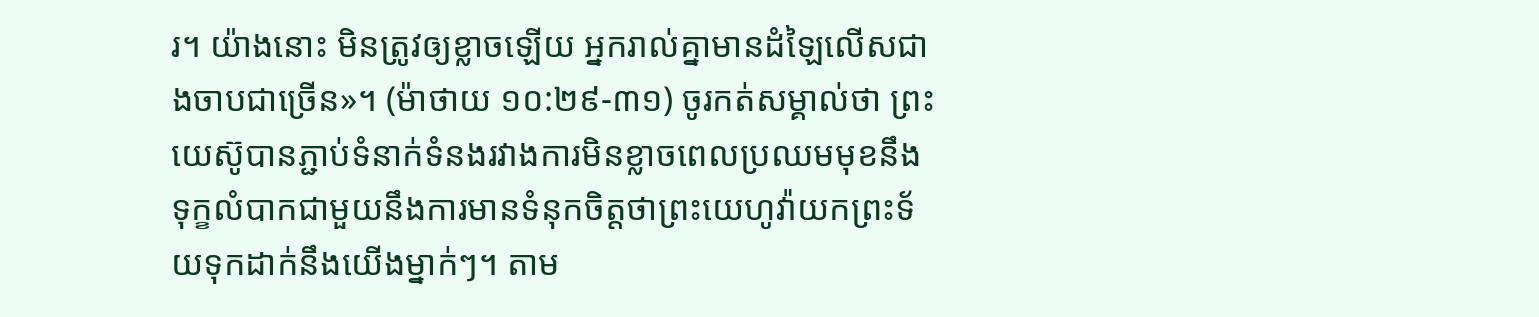រ។ យ៉ាងនោះ មិនត្រូវឲ្យខ្លាចឡើយ អ្នករាល់គ្នាមានដំឡៃលើសជាងចាបជាច្រើន»។ (ម៉ាថាយ ១០:២៩-៣១) ចូរកត់សម្គាល់ថា ព្រះយេស៊ូបានភ្ជាប់ទំនាក់ទំនងរវាងការមិនខ្លាចពេលប្រឈមមុខនឹងទុក្ខលំបាកជាមួយនឹងការមានទំនុកចិត្តថាព្រះយេហូវ៉ាយកព្រះទ័យទុកដាក់នឹងយើងម្នាក់ៗ។ តាម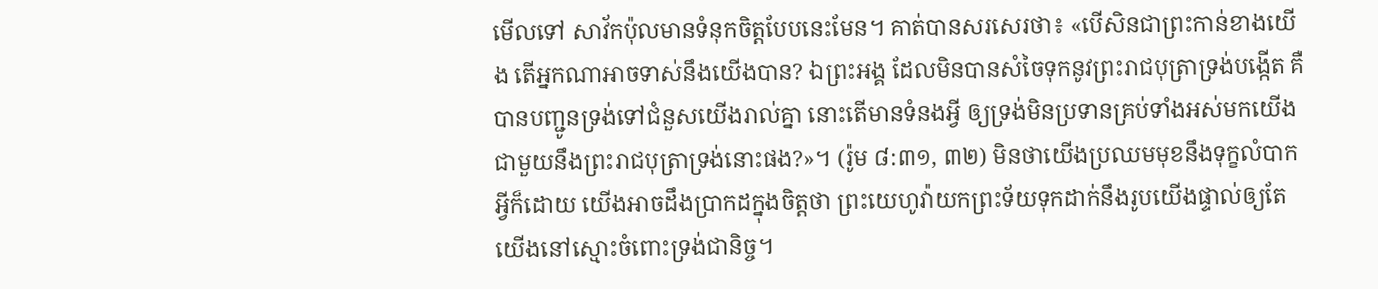មើលទៅ សាវ័កប៉ុលមានទំនុកចិត្តបែបនេះមែន។ គាត់បានសរសេរថា៖ «បើសិនជាព្រះកាន់ខាងយើង តើអ្នកណាអាចទាស់នឹងយើងបាន? ឯព្រះអង្គ ដែលមិនបានសំចៃទុកនូវព្រះរាជបុត្រាទ្រង់បង្កើត គឺបានបញ្ជូនទ្រង់ទៅជំនួសយើងរាល់គ្នា នោះតើមានទំនងអ្វី ឲ្យទ្រង់មិនប្រទានគ្រប់ទាំងអស់មកយើង ជាមួយនឹងព្រះរាជបុត្រាទ្រង់នោះផង?»។ (រ៉ូម ៨:៣១, ៣២) មិនថាយើងប្រឈមមុខនឹងទុក្ខលំបាកអ្វីក៏ដោយ យើងអាចដឹងប្រាកដក្នុងចិត្តថា ព្រះយេហូវ៉ាយកព្រះទ័យទុកដាក់នឹងរូបយើងផ្ទាល់ឲ្យតែយើងនៅស្មោះចំពោះទ្រង់ជានិច្ច។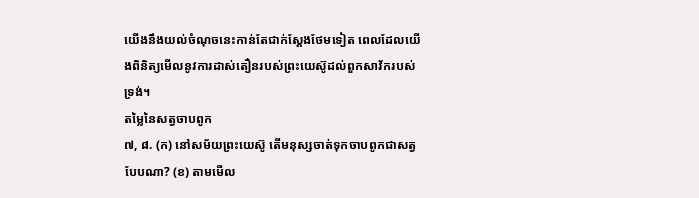យើងនឹងយល់ចំណុចនេះកាន់តែជាក់ស្តែងថែមទៀត ពេលដែលយើងពិនិត្យមើលនូវការដាស់តឿនរបស់ព្រះយេស៊ូដល់ពួកសាវ័ករបស់ទ្រង់។
តម្លៃនៃសត្វចាបពូក
៧, ៨. (ក) នៅសម័យព្រះយេស៊ូ តើមនុស្សចាត់ទុកចាបពូកជាសត្វបែបណា? (ខ) តាមមើល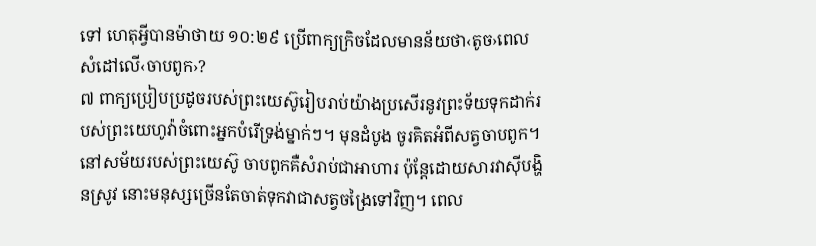ទៅ ហេតុអ្វីបានម៉ាថាយ ១០:២៩ ប្រើពាក្យក្រិចដែលមានន័យថា‹តូច›ពេលសំដៅលើ‹ចាបពូក›?
៧ ពាក្យប្រៀបប្រដូចរបស់ព្រះយេស៊ូរៀបរាប់យ៉ាងប្រសើរនូវព្រះទ័យទុកដាក់របស់ព្រះយេហូវ៉ាចំពោះអ្នកបំរើទ្រង់ម្នាក់ៗ។ មុនដំបូង ចូរគិតអំពីសត្វចាបពូក។ នៅសម័យរបស់ព្រះយេស៊ូ ចាបពូកគឺសំរាប់ជាអាហារ ប៉ុន្តែដោយសារវាស៊ីបង្ហិនស្រូវ នោះមនុស្សច្រើនតែចាត់ទុកវាជាសត្វចង្រៃទៅវិញ។ ពេល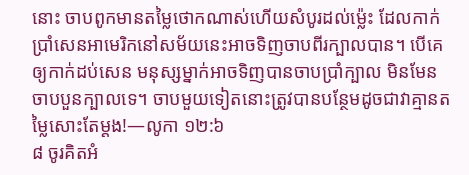នោះ ចាបពូកមានតម្លៃថោកណាស់ហើយសំបូរដល់ម្ល៉េះ ដែលកាក់ប្រាំសេនអាមេរិកនៅសម័យនេះអាចទិញចាបពីរក្បាលបាន។ បើគេឲ្យកាក់ដប់សេន មនុស្សម្នាក់អាចទិញបានចាបប្រាំក្បាល មិនមែនចាបបួនក្បាលទេ។ ចាបមួយទៀតនោះត្រូវបានបន្ថែមដូចជាវាគ្មានតម្លៃសោះតែម្ដង!—លូកា ១២:៦
៨ ចូរគិតអំ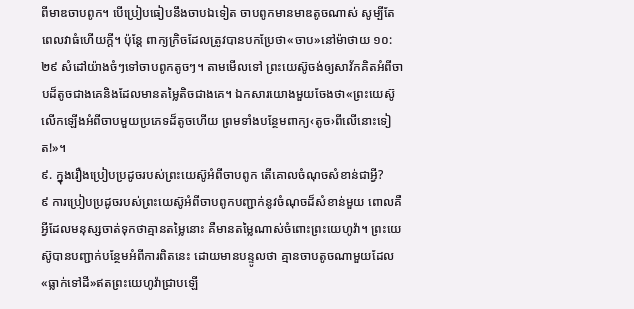ពីមាឌចាបពូក។ បើប្រៀបធៀបនឹងចាបឯទៀត ចាបពូកមានមាឌតូចណាស់ សូម្បីតែពេលវាធំហើយក្ដី។ ប៉ុន្តែ ពាក្យក្រិចដែលត្រូវបានបកប្រែថា«ចាប»នៅម៉ាថាយ ១០:២៩ សំដៅយ៉ាងចំៗទៅចាបពូកតូចៗ។ តាមមើលទៅ ព្រះយេស៊ូចង់ឲ្យសាវ័កគិតអំពីចាបដ៏តូចជាងគេនិងដែលមានតម្លៃតិចជាងគេ។ ឯកសារយោងមួយចែងថា«ព្រះយេស៊ូលើកឡើងអំពីចាបមួយប្រភេទដ៏តូចហើយ ព្រមទាំងបន្ថែមពាក្យ‹តូច›ពីលើនោះទៀត!»។
៩. ក្នុងរឿងប្រៀបប្រដូចរបស់ព្រះយេស៊ូអំពីចាបពូក តើគោលចំណុចសំខាន់ជាអ្វី?
៩ ការប្រៀបប្រដូចរបស់ព្រះយេស៊ូអំពីចាបពូកបញ្ជាក់នូវចំណុចដ៏សំខាន់មួយ ពោលគឺអ្វីដែលមនុស្សចាត់ទុកថាគ្មានតម្លៃនោះ គឺមានតម្លៃណាស់ចំពោះព្រះយេហូវ៉ា។ ព្រះយេស៊ូបានបញ្ជាក់បន្ថែមអំពីការពិតនេះ ដោយមានបន្ទូលថា គ្មានចាបតូចណាមួយដែល«ធ្លាក់ទៅដី»ឥតព្រះយេហូវ៉ាជ្រាបឡើ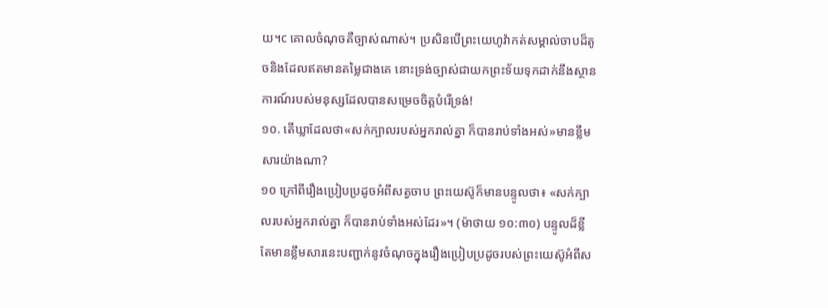យ។c គោលចំណុចគឺច្បាស់ណាស់។ ប្រសិនបើព្រះយេហូវ៉ាកត់សម្គាល់ចាបដ៏តូចនិងដែលឥតមានតម្លៃជាងគេ នោះទ្រង់ច្បាស់ជាយកព្រះទ័យទុកដាក់នឹងស្ថានការណ៍របស់មនុស្សដែលបានសម្រេចចិត្តបំរើទ្រង់!
១០. តើឃ្លាដែលថា«សក់ក្បាលរបស់អ្នករាល់គ្នា ក៏បានរាប់ទាំងអស់»មានខ្លឹមសារយ៉ាងណា?
១០ ក្រៅពីរឿងប្រៀបប្រដូចអំពីសត្វចាប ព្រះយេស៊ូក៏មានបន្ទូលថា៖ «សក់ក្បាលរបស់អ្នករាល់គ្នា ក៏បានរាប់ទាំងអស់ដែរ»។ (ម៉ាថាយ ១០:៣០) បន្ទូលដ៏ខ្លីតែមានខ្លឹមសារនេះបញ្ជាក់នូវចំណុចក្នុងរឿងប្រៀបប្រដូចរបស់ព្រះយេស៊ូអំពីស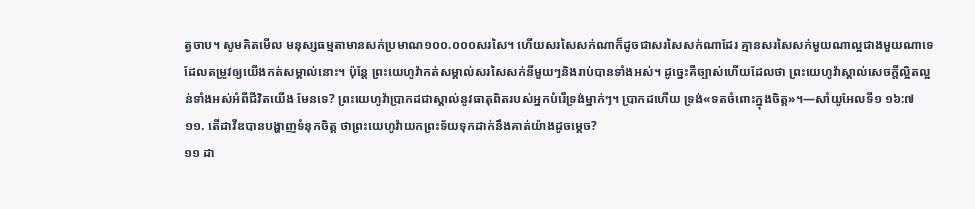ត្វចាប។ សូមគិតមើល មនុស្សធម្មតាមានសក់ប្រមាណ១០០.០០០សរសៃ។ ហើយសរសៃសក់ណាក៏ដូចជាសរសៃសក់ណាដែរ គ្មានសរសៃសក់មួយណាល្អជាងមួយណាទេដែលតម្រូវឲ្យយើងកត់សម្គាល់នោះ។ ប៉ុន្តែ ព្រះយេហូវ៉ាកត់សម្គាល់សរសៃសក់នីមួយៗនិងរាប់បានទាំងអស់។ ដូច្នេះគឺច្បាស់ហើយដែលថា ព្រះយេហូវ៉ាស្គាល់សេចក្ដីល្អិតល្អន់ទាំងអស់អំពីជីវិតយើង មែនទេ? ព្រះយេហូវ៉ាប្រាកដជាស្គាល់នូវធាតុពិតរបស់អ្នកបំរើទ្រង់ម្នាក់ៗ។ ប្រាកដហើយ ទ្រង់«ទតចំពោះក្នុងចិត្ត»។—សាំយូអែលទី១ ១៦:៧
១១. តើដាវីឌបានបង្ហាញទំនុកចិត្ត ថាព្រះយេហូវ៉ាយកព្រះទ័យទុកដាក់នឹងគាត់យ៉ាងដូចម្ដេច?
១១ ដា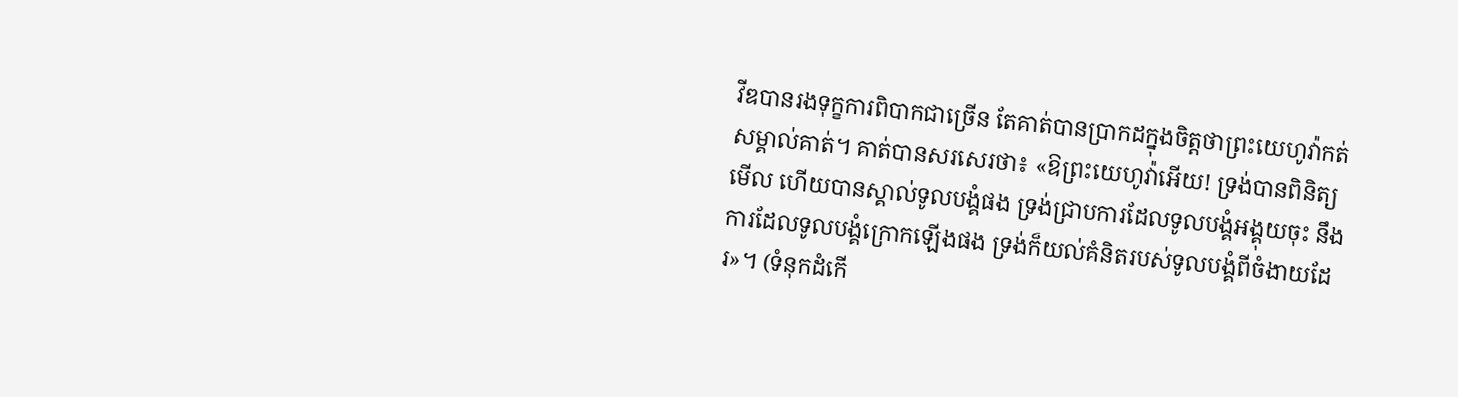វីឌបានរងទុក្ខការពិបាកជាច្រើន តែគាត់បានប្រាកដក្នុងចិត្តថាព្រះយេហូវ៉ាកត់សម្គាល់គាត់។ គាត់បានសរសេរថា៖ «ឱព្រះយេហូវ៉ាអើយ! ទ្រង់បានពិនិត្យមើល ហើយបានស្គាល់ទូលបង្គំផង ទ្រង់ជ្រាបការដែលទូលបង្គំអង្គុយចុះ នឹងការដែលទូលបង្គំក្រោកឡើងផង ទ្រង់ក៏យល់គំនិតរបស់ទូលបង្គំពីចំងាយដែរ»។ (ទំនុកដំកើ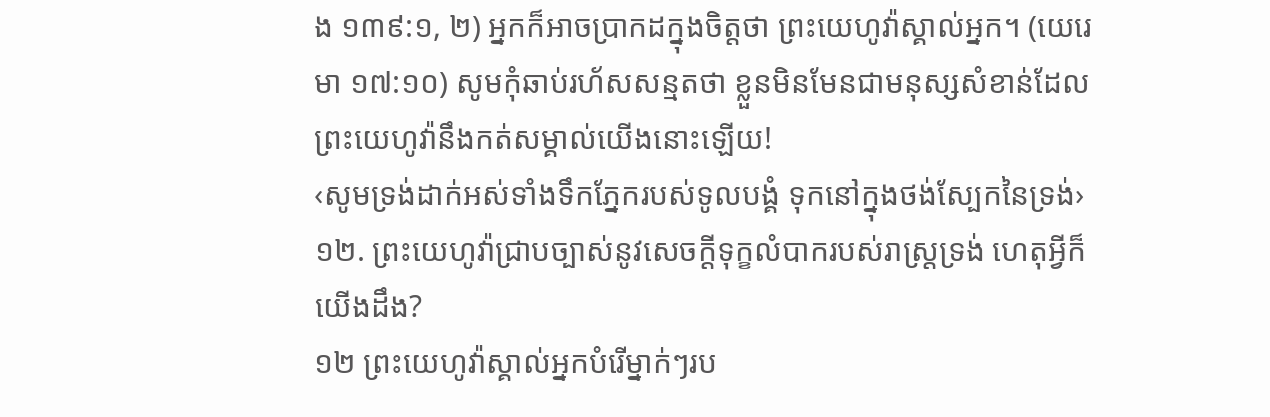ង ១៣៩:១, ២) អ្នកក៏អាចប្រាកដក្នុងចិត្តថា ព្រះយេហូវ៉ាស្គាល់អ្នក។ (យេរេមា ១៧:១០) សូមកុំឆាប់រហ័សសន្មតថា ខ្លួនមិនមែនជាមនុស្សសំខាន់ដែលព្រះយេហូវ៉ានឹងកត់សម្គាល់យើងនោះឡើយ!
‹សូមទ្រង់ដាក់អស់ទាំងទឹកភ្នែករបស់ទូលបង្គំ ទុកនៅក្នុងថង់ស្បែកនៃទ្រង់›
១២. ព្រះយេហូវ៉ាជ្រាបច្បាស់នូវសេចក្ដីទុក្ខលំបាករបស់រាស្ត្រទ្រង់ ហេតុអ្វីក៏យើងដឹង?
១២ ព្រះយេហូវ៉ាស្គាល់អ្នកបំរើម្នាក់ៗរប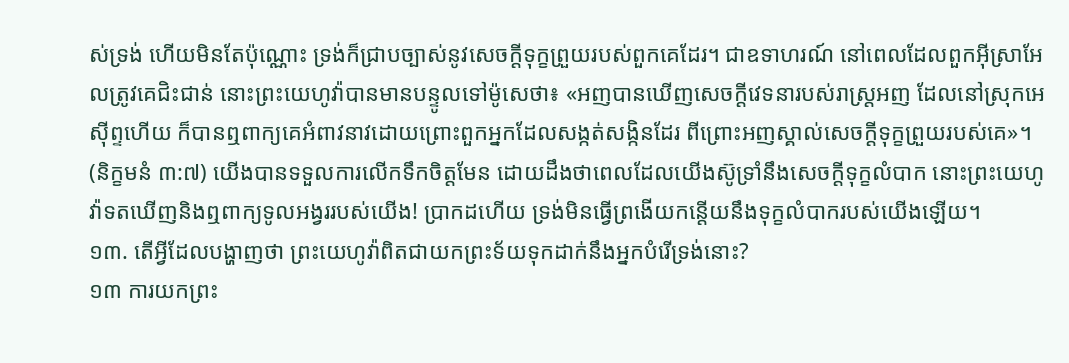ស់ទ្រង់ ហើយមិនតែប៉ុណ្ណោះ ទ្រង់ក៏ជ្រាបច្បាស់នូវសេចក្ដីទុក្ខព្រួយរបស់ពួកគេដែរ។ ជាឧទាហរណ៍ នៅពេលដែលពួកអ៊ីស្រាអែលត្រូវគេជិះជាន់ នោះព្រះយេហូវ៉ាបានមានបន្ទូលទៅម៉ូសេថា៖ «អញបានឃើញសេចក្ដីវេទនារបស់រាស្ត្រអញ ដែលនៅស្រុកអេស៊ីព្ទហើយ ក៏បានឮពាក្យគេអំពាវនាវដោយព្រោះពួកអ្នកដែលសង្កត់សង្កិនដែរ ពីព្រោះអញស្គាល់សេចក្ដីទុក្ខព្រួយរបស់គេ»។ (និក្ខមនំ ៣:៧) យើងបានទទួលការលើកទឹកចិត្តមែន ដោយដឹងថាពេលដែលយើងស៊ូទ្រាំនឹងសេចក្ដីទុក្ខលំបាក នោះព្រះយេហូវ៉ាទតឃើញនិងឮពាក្យទូលអង្វររបស់យើង! ប្រាកដហើយ ទ្រង់មិនធ្វើព្រងើយកន្តើយនឹងទុក្ខលំបាករបស់យើងឡើយ។
១៣. តើអ្វីដែលបង្ហាញថា ព្រះយេហូវ៉ាពិតជាយកព្រះទ័យទុកដាក់នឹងអ្នកបំរើទ្រង់នោះ?
១៣ ការយកព្រះ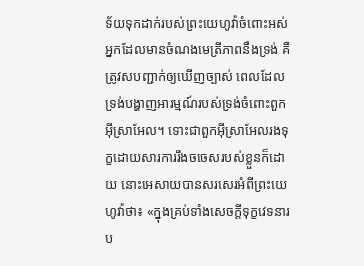ទ័យទុកដាក់របស់ព្រះយេហូវ៉ាចំពោះអស់អ្នកដែលមានចំណងមេត្រីភាពនឹងទ្រង់ គឺត្រូវសបញ្ជាក់ឲ្យឃើញច្បាស់ ពេលដែលទ្រង់បង្ហាញអារម្មណ៍របស់ទ្រង់ចំពោះពួកអ៊ីស្រាអែល។ ទោះជាពួកអ៊ីស្រាអែលរងទុក្ខដោយសារការរឹងចចេសរបស់ខ្លួនក៏ដោយ នោះអេសាយបានសរសេរអំពីព្រះយេហូវ៉ាថា៖ «ក្នុងគ្រប់ទាំងសេចក្ដីទុក្ខវេទនារប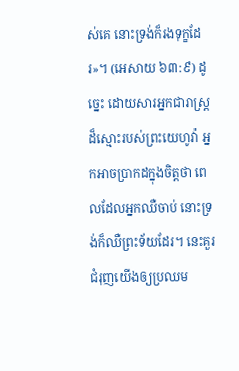ស់គេ នោះទ្រង់ក៏រងទុក្ខដែរ»។ (អេសាយ ៦៣:៩) ដូច្នេះ ដោយសារអ្នកជារាស្ត្រដ៏ស្មោះរបស់ព្រះយេហូវ៉ា អ្នកអាចប្រាកដក្នុងចិត្តថា ពេលដែលអ្នកឈឺចាប់ នោះទ្រង់ក៏ឈឺព្រះទ័យដែរ។ នេះគួរជំរុញយើងឲ្យប្រឈម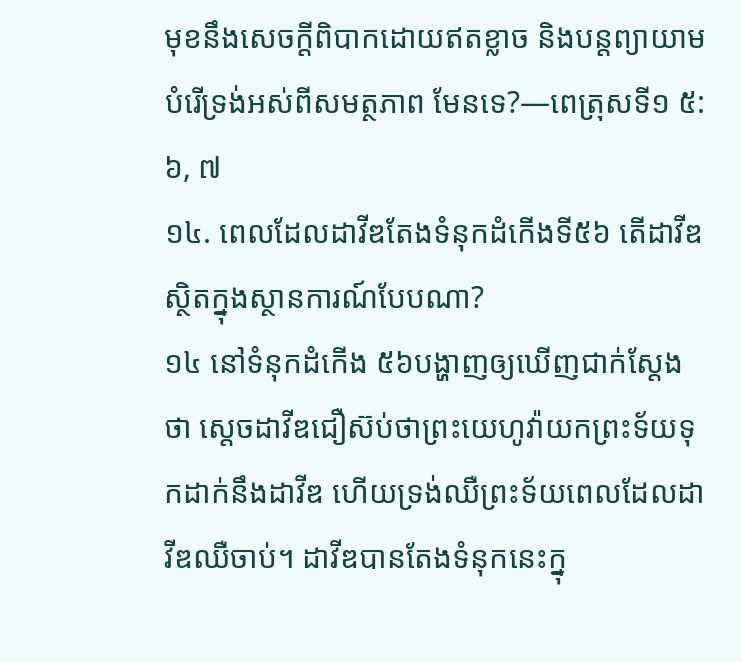មុខនឹងសេចក្ដីពិបាកដោយឥតខ្លាច និងបន្តព្យាយាមបំរើទ្រង់អស់ពីសមត្ថភាព មែនទេ?—ពេត្រុសទី១ ៥:៦, ៧
១៤. ពេលដែលដាវីឌតែងទំនុកដំកើងទី៥៦ តើដាវីឌស្ថិតក្នុងស្ថានការណ៍បែបណា?
១៤ នៅទំនុកដំកើង ៥៦បង្ហាញឲ្យឃើញជាក់ស្តែងថា ស្តេចដាវីឌជឿស៊ប់ថាព្រះយេហូវ៉ាយកព្រះទ័យទុកដាក់នឹងដាវីឌ ហើយទ្រង់ឈឺព្រះទ័យពេលដែលដាវីឌឈឺចាប់។ ដាវីឌបានតែងទំនុកនេះក្នុ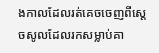ងកាលដែលរត់គេចចេញពីស្តេចសូលដែលរកសម្លាប់គា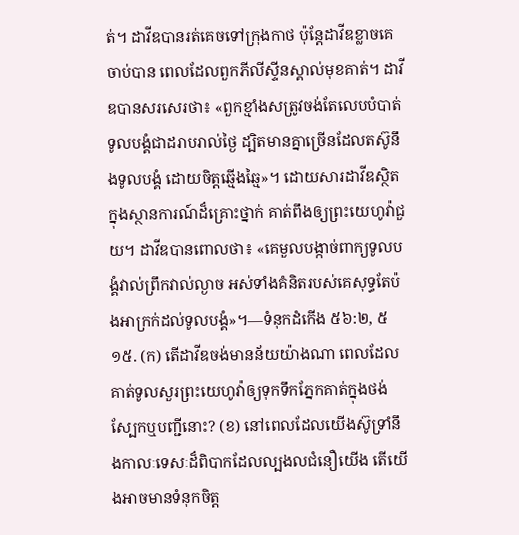ត់។ ដាវីឌបានរត់គេចទៅក្រុងកាថ ប៉ុន្តែដាវីឌខ្លាចគេចាប់បាន ពេលដែលពួកភីលីស្ទីនស្គាល់មុខគាត់។ ដាវីឌបានសរសេរថា៖ «ពួកខ្មាំងសត្រូវចង់តែលេបបំបាត់ទូលបង្គំជាដរាបរាល់ថ្ងៃ ដ្បិតមានគ្នាច្រើនដែលតស៊ូនឹងទូលបង្គំ ដោយចិត្តឆ្មើងឆ្មៃ»។ ដោយសារដាវីឌស្ថិតក្នុងស្ថានការណ៍ដ៏គ្រោះថ្នាក់ គាត់ពឹងឲ្យព្រះយេហូវ៉ាជួយ។ ដាវីឌបានពោលថា៖ «គេមួលបង្កាច់ពាក្យទូលបង្គំវាល់ព្រឹកវាល់ល្ងាច អស់ទាំងគំនិតរបស់គេសុទ្ធតែប៉ងអាក្រក់ដល់ទូលបង្គំ»។—ទំនុកដំកើង ៥៦:២, ៥
១៥. (ក) តើដាវីឌចង់មានន័យយ៉ាងណា ពេលដែលគាត់ទូលសួរព្រះយេហូវ៉ាឲ្យទុកទឹកភ្នែកគាត់ក្នុងថង់ស្បែកឬបញ្ជីនោះ? (ខ) នៅពេលដែលយើងស៊ូទ្រាំនឹងកាលៈទេសៈដ៏ពិបាកដែលល្បងលជំនឿយើង តើយើងអាចមានទំនុកចិត្ត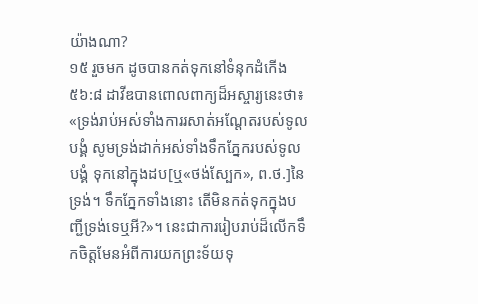យ៉ាងណា?
១៥ រួចមក ដូចបានកត់ទុកនៅទំនុកដំកើង ៥៦:៨ ដាវីឌបានពោលពាក្យដ៏អស្ចារ្យនេះថា៖ «ទ្រង់រាប់អស់ទាំងការរសាត់អណ្ដែតរបស់ទូលបង្គំ សូមទ្រង់ដាក់អស់ទាំងទឹកភ្នែករបស់ទូលបង្គំ ទុកនៅក្នុងដប[ឬ«ថង់ស្បែក», ព.ថ.]នៃទ្រង់។ ទឹកភ្នែកទាំងនោះ តើមិនកត់ទុកក្នុងបញ្ជីទ្រង់ទេឬអី?»។ នេះជាការរៀបរាប់ដ៏លើកទឹកចិត្តមែនអំពីការយកព្រះទ័យទុ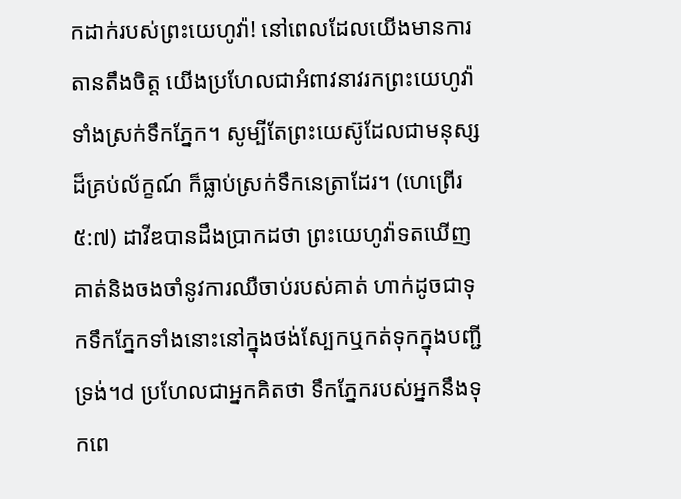កដាក់របស់ព្រះយេហូវ៉ា! នៅពេលដែលយើងមានការតានតឹងចិត្ត យើងប្រហែលជាអំពាវនាវរកព្រះយេហូវ៉ាទាំងស្រក់ទឹកភ្នែក។ សូម្បីតែព្រះយេស៊ូដែលជាមនុស្សដ៏គ្រប់ល័ក្ខណ៍ ក៏ធ្លាប់ស្រក់ទឹកនេត្រាដែរ។ (ហេព្រើរ ៥:៧) ដាវីឌបានដឹងប្រាកដថា ព្រះយេហូវ៉ាទតឃើញគាត់និងចងចាំនូវការឈឺចាប់របស់គាត់ ហាក់ដូចជាទុកទឹកភ្នែកទាំងនោះនៅក្នុងថង់ស្បែកឬកត់ទុកក្នុងបញ្ជីទ្រង់។d ប្រហែលជាអ្នកគិតថា ទឹកភ្នែករបស់អ្នកនឹងទុកពេ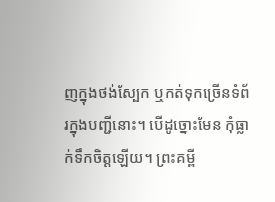ញក្នុងថង់ស្បែក ឬកត់ទុកច្រើនទំព័រក្នុងបញ្ជីនោះ។ បើដូច្នោះមែន កុំធ្លាក់ទឹកចិត្តឡើយ។ ព្រះគម្ពី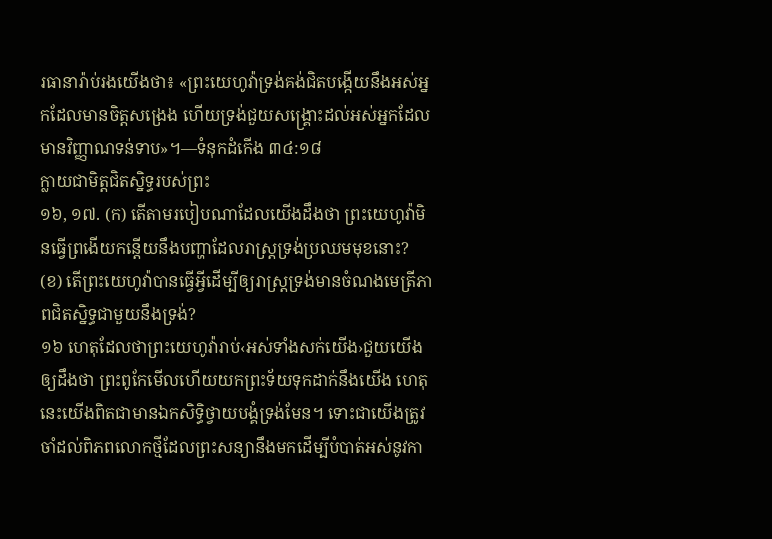រធានារ៉ាប់រងយើងថា៖ «ព្រះយេហូវ៉ាទ្រង់គង់ជិតបង្កើយនឹងអស់អ្នកដែលមានចិត្តសង្រេង ហើយទ្រង់ជួយសង្គ្រោះដល់អស់អ្នកដែលមានវិញ្ញាណទន់ទាប»។—ទំនុកដំកើង ៣៤:១៨
ក្លាយជាមិត្តជិតស្និទ្ធរបស់ព្រះ
១៦, ១៧. (ក) តើតាមរបៀបណាដែលយើងដឹងថា ព្រះយេហូវ៉ាមិនធ្វើព្រងើយកន្តើយនឹងបញ្ហាដែលរាស្ត្រទ្រង់ប្រឈមមុខនោះ? (ខ) តើព្រះយេហូវ៉ាបានធ្វើអ្វីដើម្បីឲ្យរាស្ត្រទ្រង់មានចំណងមេត្រីភាពជិតស្និទ្ធជាមួយនឹងទ្រង់?
១៦ ហេតុដែលថាព្រះយេហូវ៉ារាប់‹អស់ទាំងសក់យើង›ជួយយើងឲ្យដឹងថា ព្រះពូកែមើលហើយយកព្រះទ័យទុកដាក់នឹងយើង ហេតុនេះយើងពិតជាមានឯកសិទ្ធិថ្វាយបង្គំទ្រង់មែន។ ទោះជាយើងត្រូវចាំដល់ពិភពលោកថ្មីដែលព្រះសន្យានឹងមកដើម្បីបំបាត់អស់នូវកា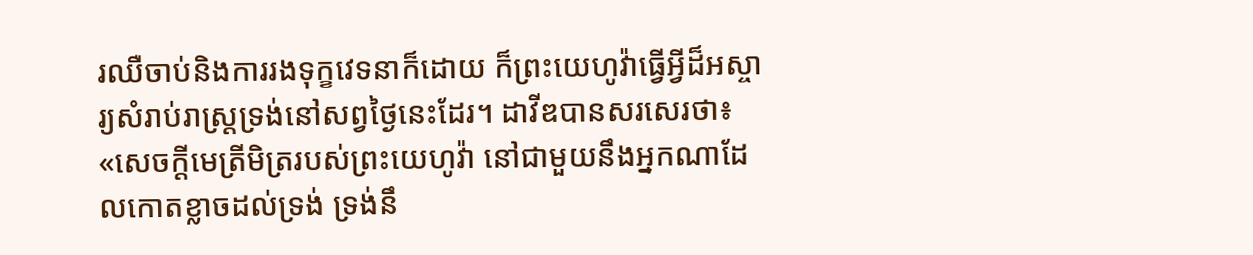រឈឺចាប់និងការរងទុក្ខវេទនាក៏ដោយ ក៏ព្រះយេហូវ៉ាធ្វើអ្វីដ៏អស្ចារ្យសំរាប់រាស្ត្រទ្រង់នៅសព្វថ្ងៃនេះដែរ។ ដាវីឌបានសរសេរថា៖ «សេចក្ដីមេត្រីមិត្ររបស់ព្រះយេហូវ៉ា នៅជាមួយនឹងអ្នកណាដែលកោតខ្លាចដល់ទ្រង់ ទ្រង់នឹ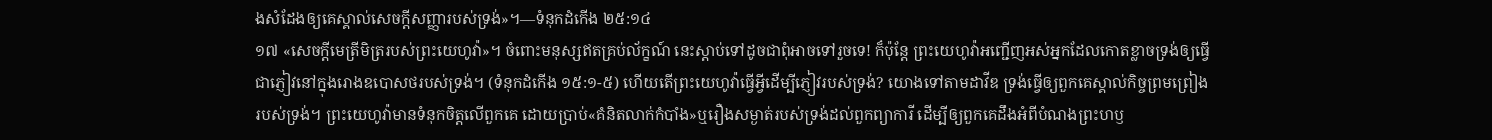ងសំដែងឲ្យគេស្គាល់សេចក្ដីសញ្ញារបស់ទ្រង់»។—ទំនុកដំកើង ២៥:១៤
១៧ «សេចក្ដីមេត្រីមិត្ររបស់ព្រះយេហូវ៉ា»។ ចំពោះមនុស្សឥតគ្រប់ល័ក្ខណ៍ នេះស្ដាប់ទៅដូចជាពុំអាចទៅរួចទេ! ក៏ប៉ុន្តែ ព្រះយេហូវ៉ាអញ្ជើញអស់អ្នកដែលកោតខ្លាចទ្រង់ឲ្យធ្វើជាភ្ញៀវនៅក្នុងរោងឧបោសថរបស់ទ្រង់។ (ទំនុកដំកើង ១៥:១-៥) ហើយតើព្រះយេហូវ៉ាធ្វើអ្វីដើម្បីភ្ញៀវរបស់ទ្រង់? យោងទៅតាមដាវីឌ ទ្រង់ធ្វើឲ្យពួកគេស្គាល់កិច្ចព្រមព្រៀងរបស់ទ្រង់។ ព្រះយេហូវ៉ាមានទំនុកចិត្តលើពួកគេ ដោយប្រាប់«គំនិតលាក់កំបាំង»ឬរឿងសម្ងាត់របស់ទ្រង់ដល់ពួកព្យាការី ដើម្បីឲ្យពួកគេដឹងអំពីបំណងព្រះហឫ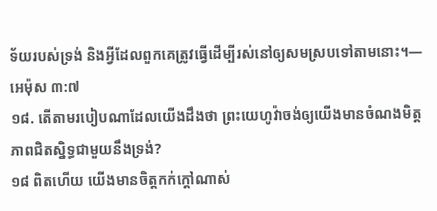ទ័យរបស់ទ្រង់ និងអ្វីដែលពួកគេត្រូវធ្វើដើម្បីរស់នៅឲ្យសមស្របទៅតាមនោះ។—អេម៉ុស ៣:៧
១៨. តើតាមរបៀបណាដែលយើងដឹងថា ព្រះយេហូវ៉ាចង់ឲ្យយើងមានចំណងមិត្តភាពជិតស្និទ្ធជាមួយនឹងទ្រង់?
១៨ ពិតហើយ យើងមានចិត្តកក់ក្ដៅណាស់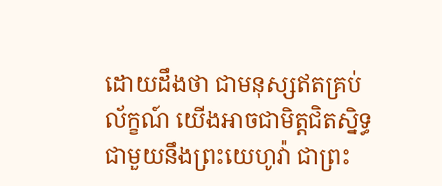ដោយដឹងថា ជាមនុស្សឥតគ្រប់ល័ក្ខណ៍ យើងអាចជាមិត្តជិតស្និទ្ធជាមួយនឹងព្រះយេហូវ៉ា ជាព្រះ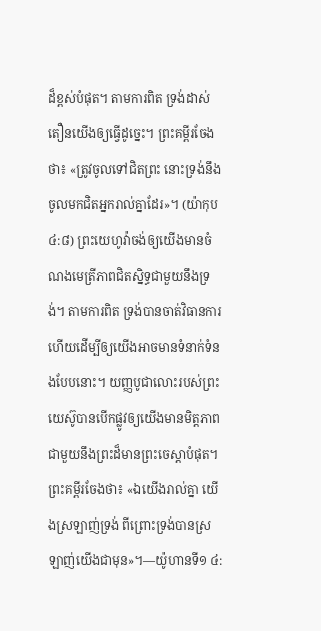ដ៏ខ្ពស់បំផុត។ តាមការពិត ទ្រង់ដាស់តឿនយើងឲ្យធ្វើដូច្នេះ។ ព្រះគម្ពីរចែងថា៖ «ត្រូវចូលទៅជិតព្រះ នោះទ្រង់នឹងចូលមកជិតអ្នករាល់គ្នាដែរ»។ (យ៉ាកុប ៤:៨) ព្រះយេហូវ៉ាចង់ឲ្យយើងមានចំណងមេត្រីភាពជិតស្និទ្ធជាមួយនឹងទ្រង់។ តាមការពិត ទ្រង់បានចាត់វិធានការហើយដើម្បីឲ្យយើងអាចមានទំនាក់ទំនងបែបនោះ។ យញ្ញបូជាលោះរបស់ព្រះយេស៊ូបានបើកផ្លូវឲ្យយើងមានមិត្តភាពជាមួយនឹងព្រះដ៏មានព្រះចេស្ដាបំផុត។ ព្រះគម្ពីរចែងថា៖ «ឯយើងរាល់គ្នា យើងស្រឡាញ់ទ្រង់ ពីព្រោះទ្រង់បានស្រឡាញ់យើងជាមុន»។—យ៉ូហានទី១ ៤: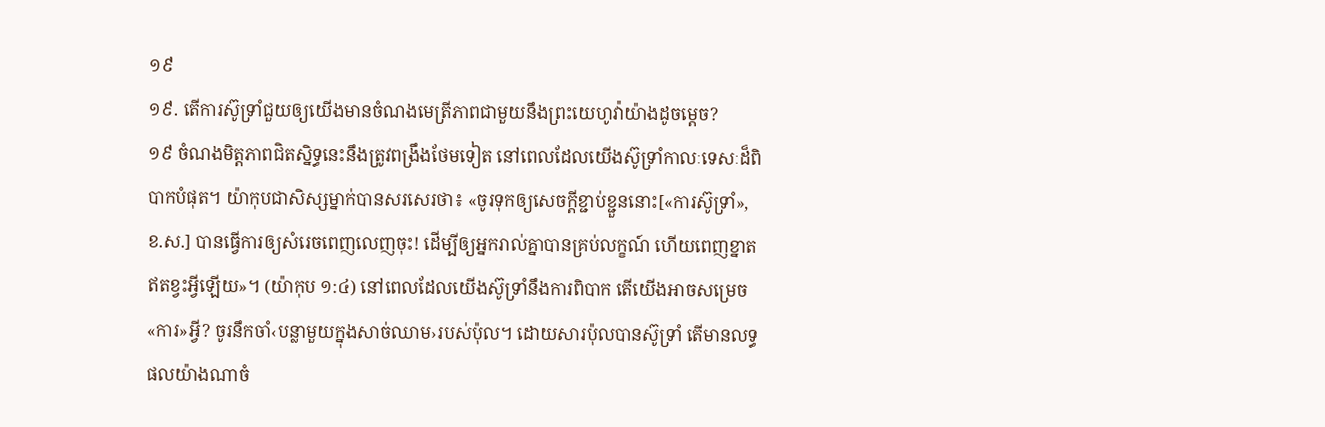១៩
១៩. តើការស៊ូទ្រាំជួយឲ្យយើងមានចំណងមេត្រីភាពជាមួយនឹងព្រះយេហូវ៉ាយ៉ាងដូចម្ដេច?
១៩ ចំណងមិត្តភាពជិតស្និទ្ធនេះនឹងត្រូវពង្រឹងថែមទៀត នៅពេលដែលយើងស៊ូទ្រាំកាលៈទេសៈដ៏ពិបាកបំផុត។ យ៉ាកុបជាសិស្សម្នាក់បានសរសេរថា៖ «ចូរទុកឲ្យសេចក្ដីខ្ជាប់ខ្ជួននោះ[«ការស៊ូទ្រាំ», ខ.ស.] បានធ្វើការឲ្យសំរេចពេញលេញចុះ! ដើម្បីឲ្យអ្នករាល់គ្នាបានគ្រប់លក្ខណ៍ ហើយពេញខ្នាត ឥតខ្វះអ្វីឡើយ»។ (យ៉ាកុប ១:៤) នៅពេលដែលយើងស៊ូទ្រាំនឹងការពិបាក តើយើងអាចសម្រេច«ការ»អ្វី? ចូរនឹកចាំ‹បន្លាមួយក្នុងសាច់ឈាម›របស់ប៉ុល។ ដោយសារប៉ុលបានស៊ូទ្រាំ តើមានលទ្ធផលយ៉ាងណាចំ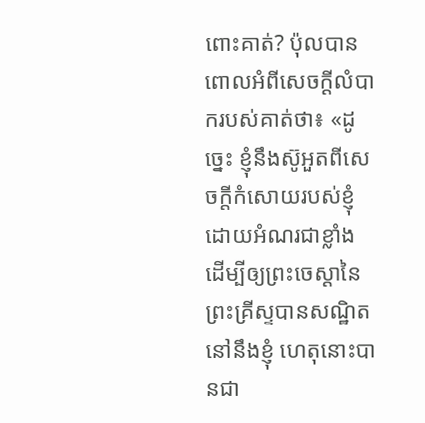ពោះគាត់? ប៉ុលបានពោលអំពីសេចក្ដីលំបាករបស់គាត់ថា៖ «ដូច្នេះ ខ្ញុំនឹងស៊ូអួតពីសេចក្ដីកំសោយរបស់ខ្ញុំ ដោយអំណរជាខ្លាំង ដើម្បីឲ្យព្រះចេស្ដានៃព្រះគ្រីស្ទបានសណ្ឋិតនៅនឹងខ្ញុំ ហេតុនោះបានជា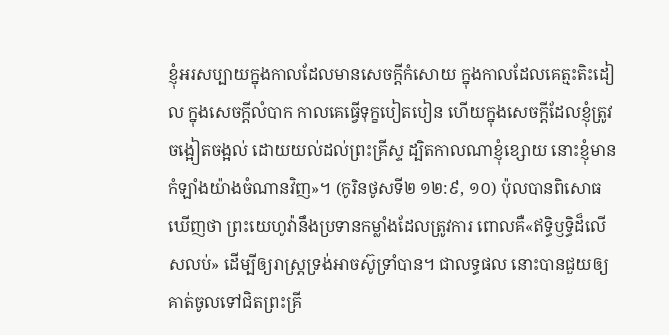ខ្ញុំអរសប្បាយក្នុងកាលដែលមានសេចក្ដីកំសោយ ក្នុងកាលដែលគេត្មះតិះដៀល ក្នុងសេចក្ដីលំបាក កាលគេធ្វើទុក្ខបៀតបៀន ហើយក្នុងសេចក្ដីដែលខ្ញុំត្រូវចង្អៀតចង្អល់ ដោយយល់ដល់ព្រះគ្រីស្ទ ដ្បិតកាលណាខ្ញុំខ្សោយ នោះខ្ញុំមានកំឡាំងយ៉ាងចំណានវិញ»។ (កូរិនថូសទី២ ១២:៩, ១០) ប៉ុលបានពិសោធឃើញថា ព្រះយេហូវ៉ានឹងប្រទានកម្លាំងដែលត្រូវការ ពោលគឺ«ឥទ្ធិឫទ្ធិដ៏លើសលប់» ដើម្បីឲ្យរាស្ត្រទ្រង់អាចស៊ូទ្រាំបាន។ ជាលទ្ធផល នោះបានជួយឲ្យគាត់ចូលទៅជិតព្រះគ្រី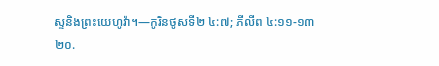ស្ទនិងព្រះយេហូវ៉ា។—កូរិនថូសទី២ ៤:៧; ភីលីព ៤:១១-១៣
២០.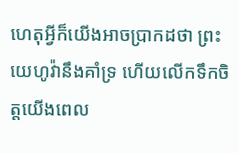ហេតុអ្វីក៏យើងអាចប្រាកដថា ព្រះយេហូវ៉ានឹងគាំទ្រ ហើយលើកទឹកចិត្តយើងពេល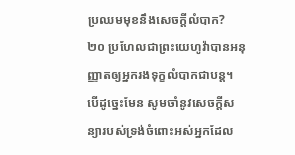ប្រឈមមុខនឹងសេចក្ដីលំបាក?
២០ ប្រហែលជាព្រះយេហូវ៉ាបានអនុញ្ញាតឲ្យអ្នករងទុក្ខលំបាកជាបន្ត។ បើដូច្នេះមែន សូមចាំនូវសេចក្ដីសន្យារបស់ទ្រង់ចំពោះអស់អ្នកដែល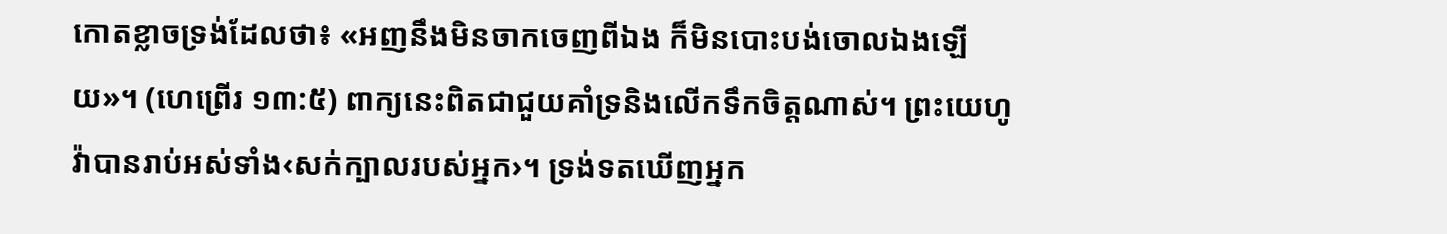កោតខ្លាចទ្រង់ដែលថា៖ «អញនឹងមិនចាកចេញពីឯង ក៏មិនបោះបង់ចោលឯងឡើយ»។ (ហេព្រើរ ១៣:៥) ពាក្យនេះពិតជាជួយគាំទ្រនិងលើកទឹកចិត្តណាស់។ ព្រះយេហូវ៉ាបានរាប់អស់ទាំង‹សក់ក្បាលរបស់អ្នក›។ ទ្រង់ទតឃើញអ្នក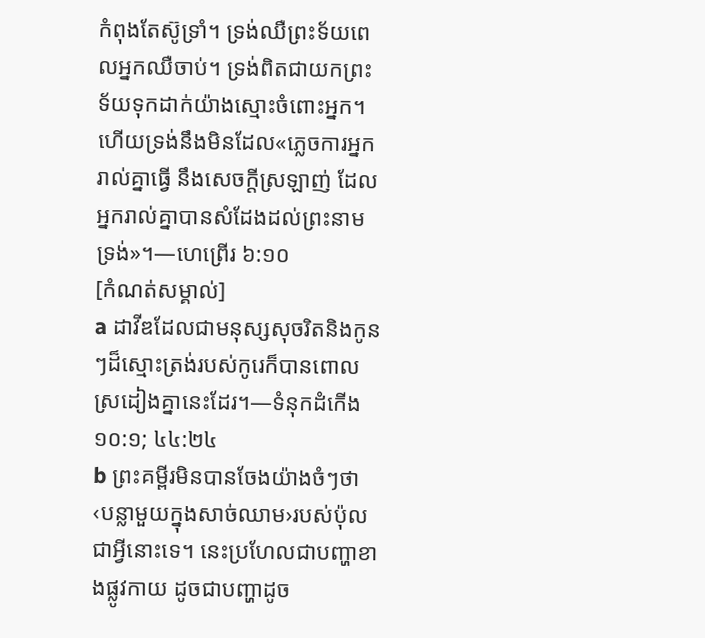កំពុងតែស៊ូទ្រាំ។ ទ្រង់ឈឺព្រះទ័យពេលអ្នកឈឺចាប់។ ទ្រង់ពិតជាយកព្រះទ័យទុកដាក់យ៉ាងស្មោះចំពោះអ្នក។ ហើយទ្រង់នឹងមិនដែល«ភ្លេចការអ្នករាល់គ្នាធ្វើ នឹងសេចក្ដីស្រឡាញ់ ដែលអ្នករាល់គ្នាបានសំដែងដល់ព្រះនាមទ្រង់»។—ហេព្រើរ ៦:១០
[កំណត់សម្គាល់]
a ដាវីឌដែលជាមនុស្សសុចរិតនិងកូនៗដ៏ស្មោះត្រង់របស់កូរេក៏បានពោលស្រដៀងគ្នានេះដែរ។—ទំនុកដំកើង ១០:១; ៤៤:២៤
b ព្រះគម្ពីរមិនបានចែងយ៉ាងចំៗថា‹បន្លាមួយក្នុងសាច់ឈាម›របស់ប៉ុលជាអ្វីនោះទេ។ នេះប្រហែលជាបញ្ហាខាងផ្លូវកាយ ដូចជាបញ្ហាដូច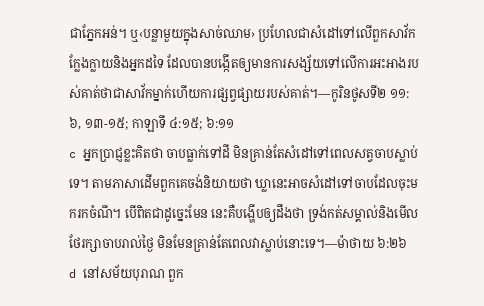ជាភ្នែកអន់។ ឬ‹បន្លាមួយក្នុងសាច់ឈាម› ប្រហែលជាសំដៅទៅលើពួកសាវ័កក្លែងក្លាយនិងអ្នកដទៃ ដែលបានបង្កើតឲ្យមានការសង្ស័យទៅលើការអះអាងរបស់គាត់ថាជាសាវ័កម្នាក់ហើយការផ្សព្វផ្សាយរបស់គាត់។—កូរិនថូសទី២ ១១:៦, ១៣-១៥; កាឡាទី ៤:១៥; ៦:១១
c អ្នកប្រាជ្ញខ្លះគិតថា ចាបធ្លាក់ទៅដី មិនគ្រាន់តែសំដៅទៅពេលសត្វចាបស្លាប់ទេ។ តាមភាសាដើមពួកគេចង់និយាយថា ឃ្លានេះអាចសំដៅទៅចាបដែលចុះមករកចំណី។ បើពិតជាដូច្នេះមែន នេះគឺបង្ហើបឲ្យដឹងថា ទ្រង់កត់សម្គាល់និងមើលថែរក្សាចាបរាល់ថ្ងៃ មិនមែនគ្រាន់តែពេលវាស្លាប់នោះទេ។—ម៉ាថាយ ៦:២៦
d នៅសម័យបុរាណ ពួក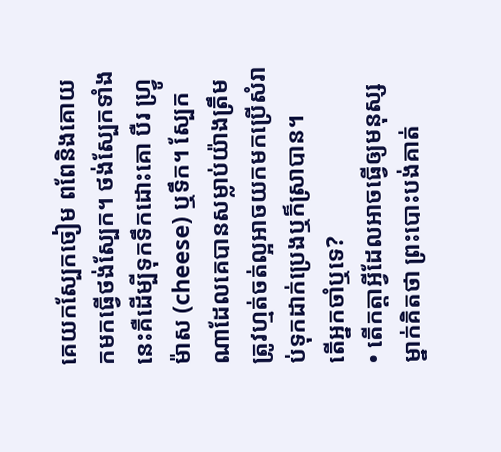គេយកស្បែកចៀម ពពែនិងគោយកមកធ្វើថង់ស្បែក។ ថង់ស្បែកទាំងនេះគឺដើម្បីទុកទឹកដោះគោ បឺរ ហ្វ្រូម៉ាស (cheese) ឬទឹក។ ស្បែកណាដែលគេបានសម្លាប់យ៉ាងត្រឹមត្រូវហ្មត់ចត់ល្អអាចយកមកប្រើសំរាប់ទុកដាក់ប្រេងឬក៏ស្រាបាន។
តើអ្នកចាំឬទេ?
• តើកត្ដាអ្វីដែលអាចធ្វើឲ្យមនុស្សម្នាក់គិតថា ព្រះបោះបង់គាត់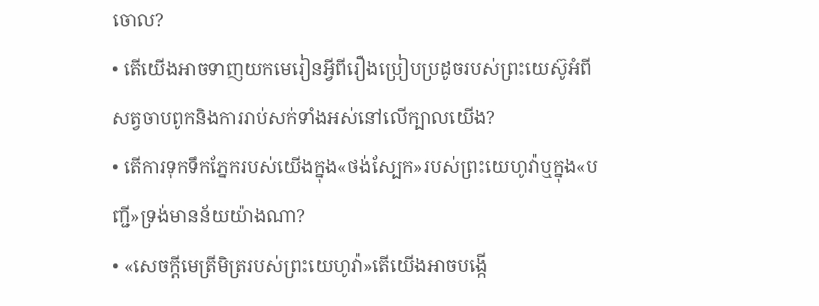ចោល?
• តើយើងអាចទាញយកមេរៀនអ្វីពីរឿងប្រៀបប្រដូចរបស់ព្រះយេស៊ូអំពីសត្វចាបពូកនិងការរាប់សក់ទាំងអស់នៅលើក្បាលយើង?
• តើការទុកទឹកភ្នែករបស់យើងក្នុង«ថង់ស្បែក»របស់ព្រះយេហូវ៉ាឬក្នុង«បញ្ជី»ទ្រង់មានន័យយ៉ាងណា?
• «សេចក្ដីមេត្រីមិត្ររបស់ព្រះយេហូវ៉ា»តើយើងអាចបង្កើ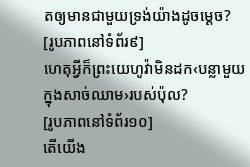តឲ្យមានជាមួយទ្រង់យ៉ាងដូចម្ដេច?
[រូបភាពនៅទំព័រ៩]
ហេតុអ្វីក៏ព្រះយេហូវ៉ាមិនដក‹បន្លាមួយ ក្នុងសាច់ឈាម›របស់ប៉ុល?
[រូបភាពនៅទំព័រ១០]
តើយើង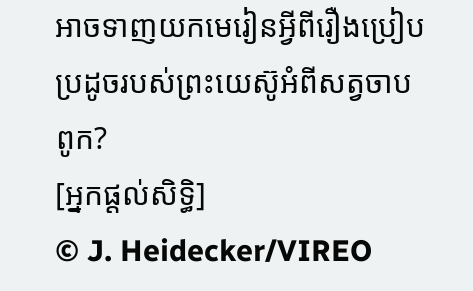អាចទាញយកមេរៀនអ្វីពីរឿងប្រៀបប្រដូចរបស់ព្រះយេស៊ូអំពីសត្វចាបពូក?
[អ្នកផ្ដល់សិទ្ធិ]
© J. Heidecker/VIREO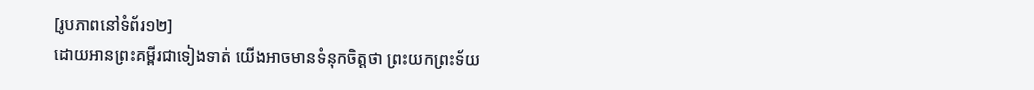[រូបភាពនៅទំព័រ១២]
ដោយអានព្រះគម្ពីរជាទៀងទាត់ យើងអាចមានទំនុកចិត្តថា ព្រះយកព្រះទ័យ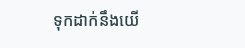ទុកដាក់នឹងយើ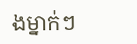ងម្នាក់ៗ